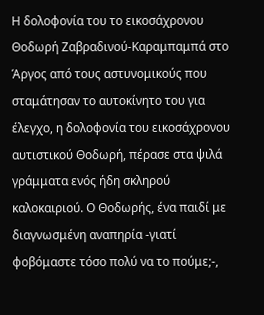Η δολοφονία του το εικοσάχρονου Θοδωρή Ζαβραδινού-Καραμπαμπά στο Άργος από τους αστυνομικούς που σταμάτησαν το αυτοκίνητο του για έλεγχο, η δολοφονία του εικοσάχρονου αυτιστικού Θοδωρή, πέρασε στα ψιλά γράμματα ενός ήδη σκληρού καλοκαιριού. Ο Θοδωρής, ένα παιδί με διαγνωσμένη αναπηρία -γιατί φοβόμαστε τόσο πολύ να το πούμε;-,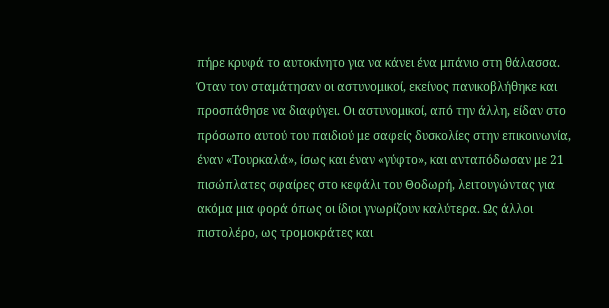πήρε κρυφά το αυτοκίνητο για να κάνει ένα μπάνιο στη θάλασσα. Όταν τον σταμάτησαν οι αστυνομικοί, εκείνος πανικοβλήθηκε και προσπάθησε να διαφύγει. Οι αστυνομικοί, από την άλλη, είδαν στο πρόσωπο αυτού του παιδιού με σαφείς δυσκολίες στην επικοινωνία, έναν «Τουρκαλά», ίσως και έναν «γύφτο», και ανταπόδωσαν με 21 πισώπλατες σφαίρες στο κεφάλι του Θοδωρή, λειτουγώντας για ακόμα μια φορά όπως οι ίδιοι γνωρίζουν καλύτερα. Ως άλλοι πιστολέρο, ως τρομοκράτες και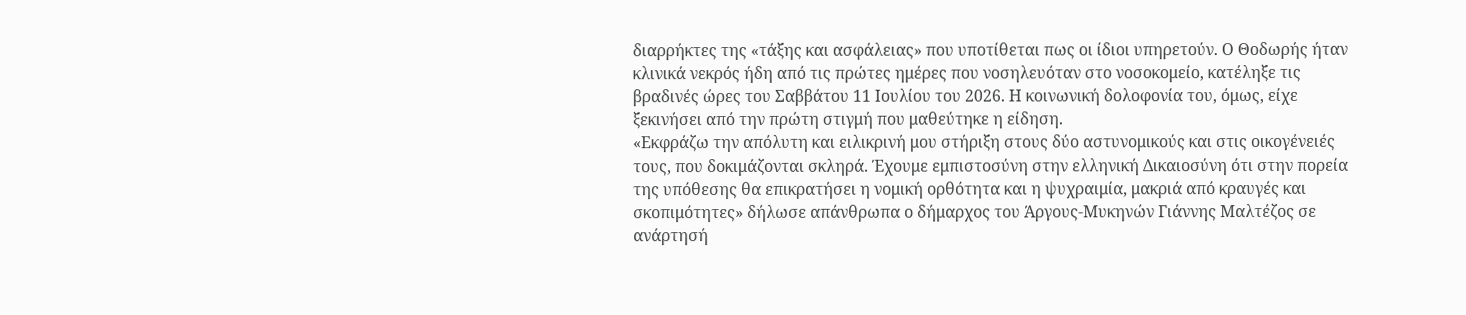διαρρήκτες της «τάξης και ασφάλειας» που υποτίθεται πως οι ίδιοι υπηρετούν. Ο Θοδωρής ήταν κλινικά νεκρός ήδη από τις πρώτες ημέρες που νοσηλευόταν στο νοσοκομείο, κατέληξε τις βραδινές ώρες του Σαββάτου 11 Ιουλίου του 2026. Η κοινωνική δολοφονία του, όμως, είχε ξεκινήσει από την πρώτη στιγμή που μαθεύτηκε η είδηση.
«Εκφράζω την απόλυτη και ειλικρινή μου στήριξη στους δύο αστυνομικούς και στις οικογένειές τους, που δοκιμάζονται σκληρά. Έχουμε εμπιστοσύνη στην ελληνική Δικαιοσύνη ότι στην πορεία της υπόθεσης θα επικρατήσει η νομική ορθότητα και η ψυχραιμία, μακριά από κραυγές και σκοπιμότητες» δήλωσε απάνθρωπα ο δήμαρχος του Άργους-Μυκηνών Γιάννης Μαλτέζος σε ανάρτησή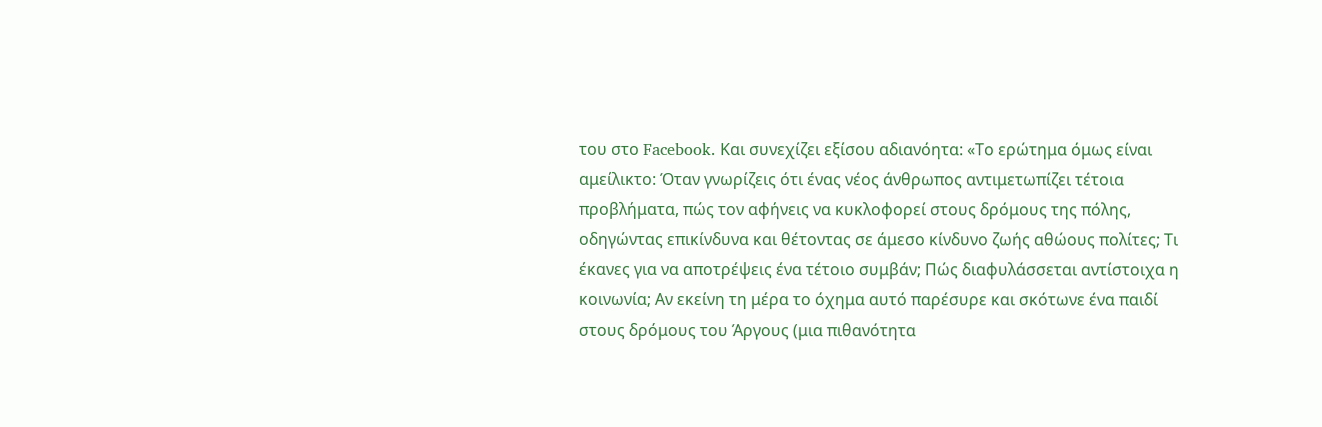του στο Facebook. Και συνεχίζει εξίσου αδιανόητα: «Το ερώτημα όμως είναι αμείλικτο: Όταν γνωρίζεις ότι ένας νέος άνθρωπος αντιμετωπίζει τέτοια προβλήματα, πώς τον αφήνεις να κυκλοφορεί στους δρόμους της πόλης, οδηγώντας επικίνδυνα και θέτοντας σε άμεσο κίνδυνο ζωής αθώους πολίτες; Τι έκανες για να αποτρέψεις ένα τέτοιο συμβάν; Πώς διαφυλάσσεται αντίστοιχα η κοινωνία; Αν εκείνη τη μέρα το όχημα αυτό παρέσυρε και σκότωνε ένα παιδί στους δρόμους του Άργους (μια πιθανότητα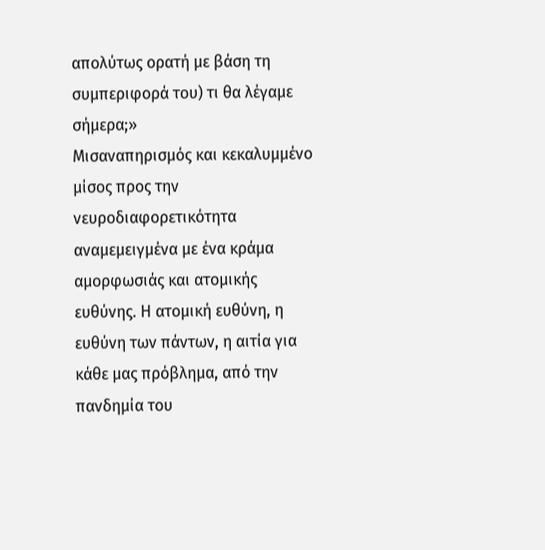απολύτως ορατή με βάση τη συμπεριφορά του) τι θα λέγαμε σήμερα;»
Μισαναπηρισμός και κεκαλυμμένο μίσος προς την νευροδιαφορετικότητα αναμεμειγμένα με ένα κράμα αμορφωσιάς και ατομικής ευθύνης. Η ατομική ευθύνη, η ευθύνη των πάντων, η αιτία για κάθε μας πρόβλημα, από την πανδημία του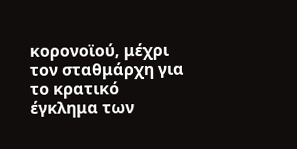κορονοϊού, μέχρι τον σταθμάρχη για το κρατικό έγκλημα των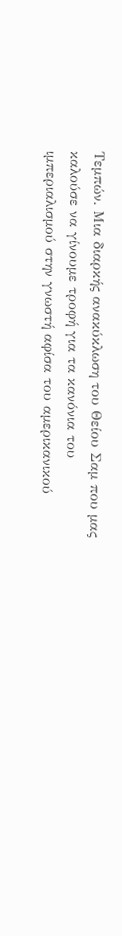Τεμπών. Μια διαρκής ανακύκλωση του Θείου Σαμ που μας καλούσε να γίνουμε τροφή για τα κανόνια του ιμπεριαλισμού στην γνωστή αφίσα του αμερικανικού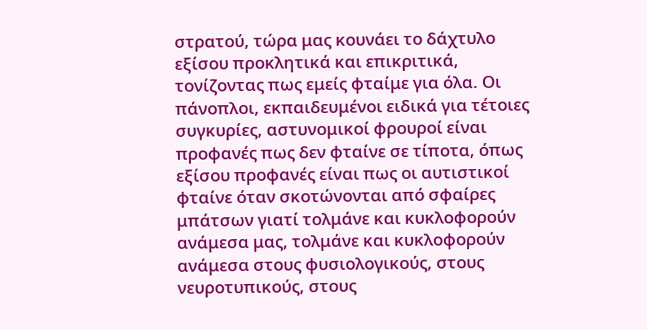στρατού, τώρα μας κουνάει το δάχτυλο εξίσου προκλητικά και επικριτικά, τονίζοντας πως εμείς φταίμε για όλα. Οι πάνοπλοι, εκπαιδευμένοι ειδικά για τέτοιες συγκυρίες, αστυνομικοί φρουροί είναι προφανές πως δεν φταίνε σε τίποτα, όπως εξίσου προφανές είναι πως οι αυτιστικοί φταίνε όταν σκοτώνονται από σφαίρες μπάτσων γιατί τολμάνε και κυκλοφορούν ανάμεσα μας, τολμάνε και κυκλοφορούν ανάμεσα στους φυσιολογικούς, στους νευροτυπικούς, στους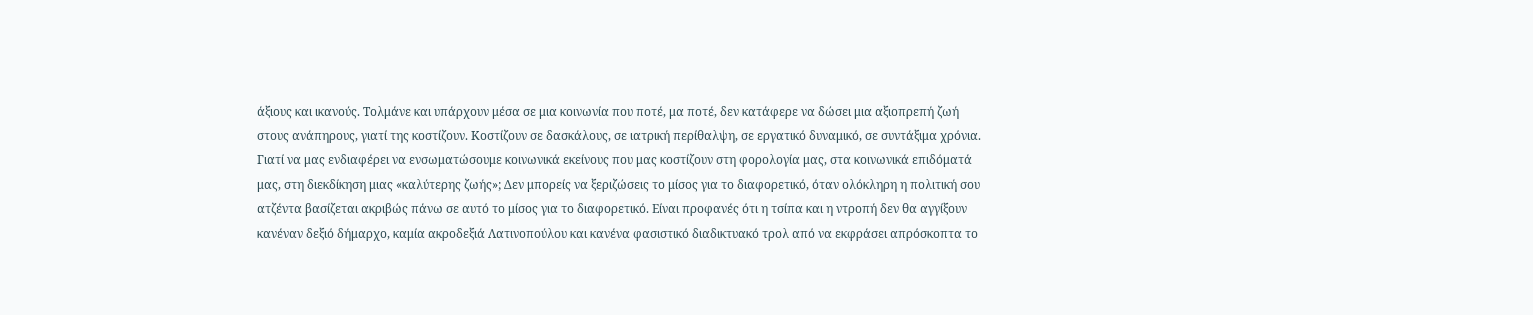άξιους και ικανούς. Τολμάνε και υπάρχουν μέσα σε μια κοινωνία που ποτέ, μα ποτέ, δεν κατάφερε να δώσει μια αξιοπρεπή ζωή στους ανάπηρους, γιατί της κοστίζουν. Κοστίζουν σε δασκάλους, σε ιατρική περίθαλψη, σε εργατικό δυναμικό, σε συντάξιμα χρόνια. Γιατί να μας ενδιαφέρει να ενσωματώσουμε κοινωνικά εκείνους που μας κοστίζουν στη φορολογία μας, στα κοινωνικά επιδόματά μας, στη διεκδίκηση μιας «καλύτερης ζωής»; Δεν μπορείς να ξεριζώσεις το μίσος για το διαφορετικό, όταν ολόκληρη η πολιτική σου ατζέντα βασίζεται ακριβώς πάνω σε αυτό το μίσος για το διαφορετικό. Είναι προφανές ότι η τσίπα και η ντροπή δεν θα αγγίξουν κανέναν δεξιό δήμαρχο, καμία ακροδεξιά Λατινοπούλου και κανένα φασιστικό διαδικτυακό τρολ από να εκφράσει απρόσκοπτα το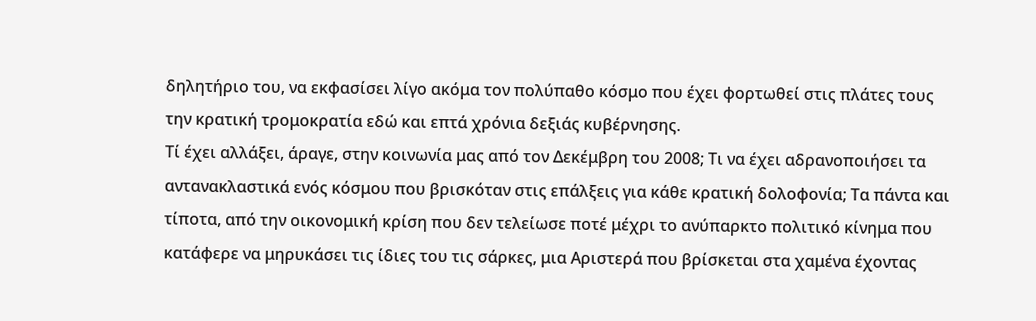δηλητήριο του, να εκφασίσει λίγο ακόμα τον πολύπαθο κόσμο που έχει φορτωθεί στις πλάτες τους την κρατική τρομοκρατία εδώ και επτά χρόνια δεξιάς κυβέρνησης.
Τί έχει αλλάξει, άραγε, στην κοινωνία μας από τον Δεκέμβρη του 2008; Τι να έχει αδρανοποιήσει τα αντανακλαστικά ενός κόσμου που βρισκόταν στις επάλξεις για κάθε κρατική δολοφονία; Τα πάντα και τίποτα, από την οικονομική κρίση που δεν τελείωσε ποτέ μέχρι το ανύπαρκτο πολιτικό κίνημα που κατάφερε να μηρυκάσει τις ίδιες του τις σάρκες, μια Αριστερά που βρίσκεται στα χαμένα έχοντας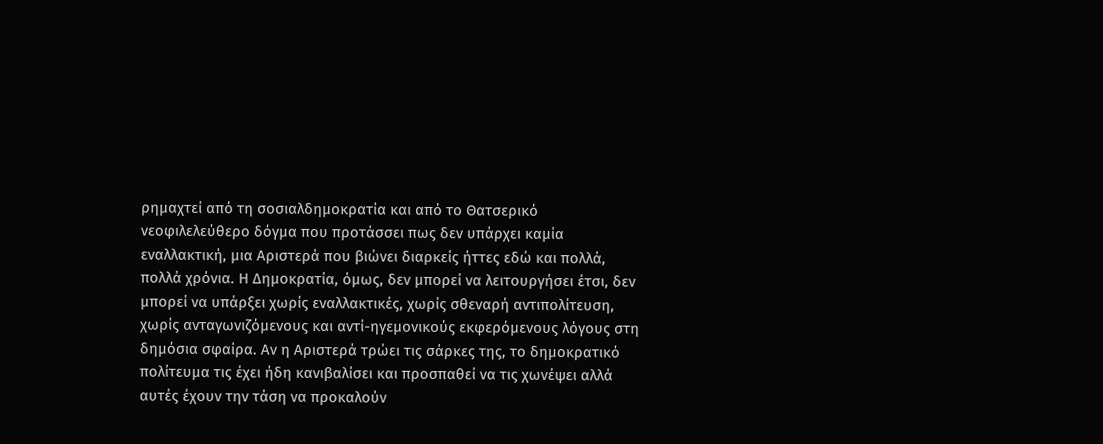ρημαχτεί από τη σοσιαλδημοκρατία και από το Θατσερικό νεοφιλελεύθερο δόγμα που προτάσσει πως δεν υπάρχει καμία εναλλακτική, μια Αριστερά που βιώνει διαρκείς ήττες εδώ και πολλά, πολλά χρόνια. Η Δημοκρατία, όμως, δεν μπορεί να λειτουργήσει έτσι, δεν μπορεί να υπάρξει χωρίς εναλλακτικές, χωρίς σθεναρή αντιπολίτευση, χωρίς ανταγωνιζόμενους και αντί-ηγεμονικούς εκφερόμενους λόγους στη δημόσια σφαίρα. Αν η Αριστερά τρώει τις σάρκες της, το δημοκρατικό πολίτευμα τις έχει ήδη κανιβαλίσει και προσπαθεί να τις χωνέψει αλλά αυτές έχουν την τάση να προκαλούν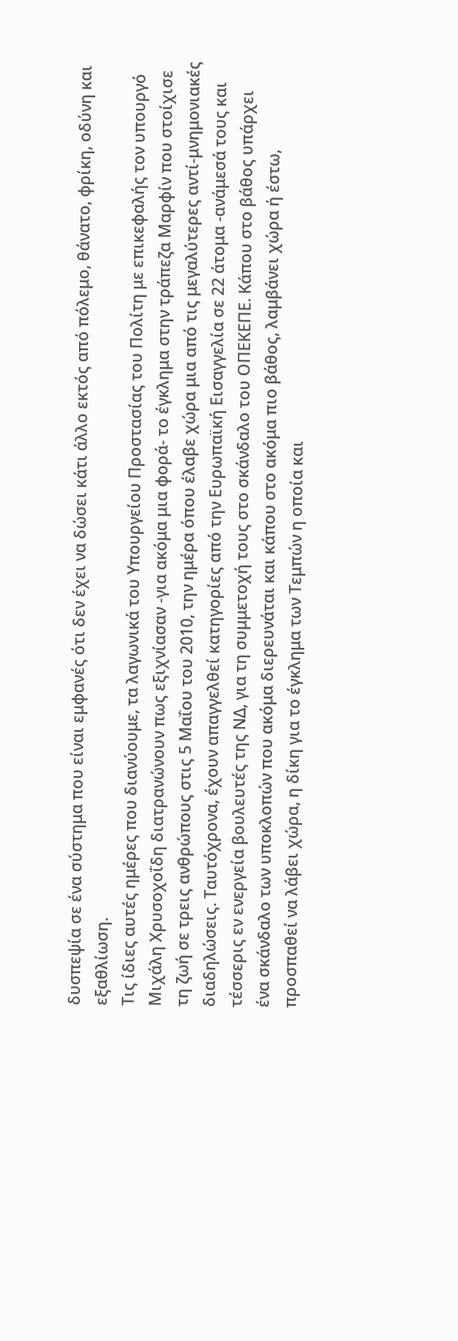δυσπεψία σε ένα σύστημα που είναι εμφανές ότι δεν έχει να δώσει κάτι άλλο εκτός από πόλεμο, θάνατο, φρίκη, οδύνη και εξαθλίωση.
Τις ίδιες αυτές ημέρες που διανύουμε, τα λαγωνικά του Υπουργείου Προστασίας του Πολίτη με επικεφαλής τον υπουργό Μιχάλη Χρυσοχοΐδη διατρανώνουν πως εξιχνίασαν -για ακόμα μια φορά- το έγκλημα στην τράπεζα Μαρφίν που στοίχισε τη ζωή σε τρεις ανθρώπους στις 5 Μαΐου του 2010, την ημέρα όπου έλαβε χώρα μια από τις μεγαλύτερες αντί-μνημονιακές διαδηλώσεις. Ταυτόχρονα, έχουν απαγγελθεί κατηγορίες από την Ευρωπαϊκή Εισαγγελία σε 22 άτομα -ανάμεσά τους και τέσσερις εν ενεργεία βουλευτές της ΝΔ, για τη συμμετοχή τους στο σκάνδαλο του ΟΠΕΚΕΠΕ. Κάπου στο βάθος υπάρχει ένα σκάνδαλο των υποκλοπών που ακόμα διερευνάται και κάπου στο ακόμα πιο βάθος, λαμβάνει χώρα ή έστω, προσπαθεί να λάβει χώρα, η δίκη για το έγκλημα των Τεμπών η οποία και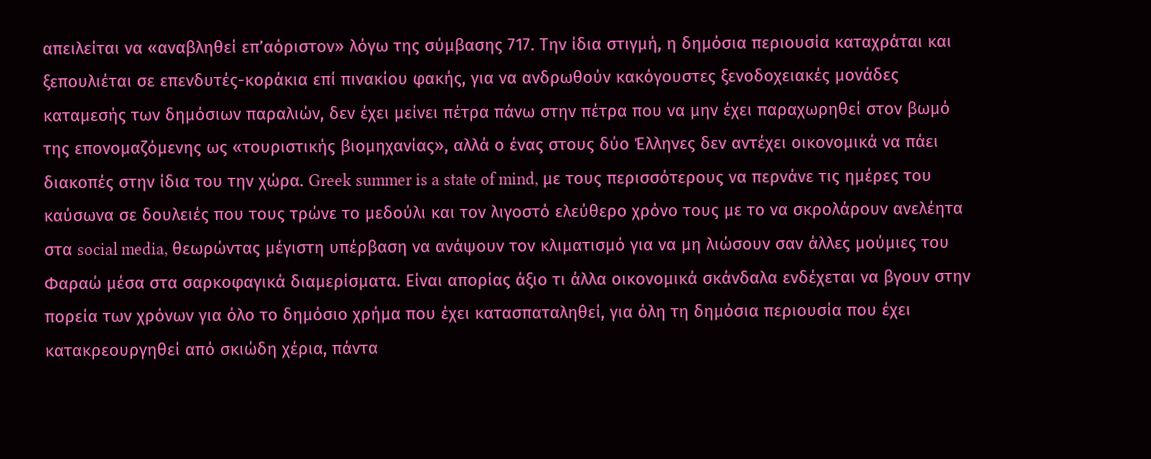απειλείται να «αναβληθεί επ’αόριστον» λόγω της σύμβασης 717. Την ίδια στιγμή, η δημόσια περιουσία καταχράται και ξεπουλιέται σε επενδυτές-κοράκια επί πινακίου φακής, για να ανδρωθούν κακόγουστες ξενοδοχειακές μονάδες καταμεσής των δημόσιων παραλιών, δεν έχει μείνει πέτρα πάνω στην πέτρα που να μην έχει παραχωρηθεί στον βωμό της επονομαζόμενης ως «τουριστικής βιομηχανίας», αλλά ο ένας στους δύο Έλληνες δεν αντέχει οικονομικά να πάει διακοπές στην ίδια του την χώρα. Greek summer is a state of mind, με τους περισσότερους να περνάνε τις ημέρες του καύσωνα σε δουλειές που τους τρώνε το μεδούλι και τον λιγοστό ελεύθερο χρόνο τους με το να σκρολάρουν ανελέητα στα social media, θεωρώντας μέγιστη υπέρβαση να ανάψουν τον κλιματισμό για να μη λιώσουν σαν άλλες μούμιες του Φαραώ μέσα στα σαρκοφαγικά διαμερίσματα. Είναι απορίας άξιο τι άλλα οικονομικά σκάνδαλα ενδέχεται να βγουν στην πορεία των χρόνων για όλο το δημόσιο χρήμα που έχει κατασπαταληθεί, για όλη τη δημόσια περιουσία που έχει κατακρεουργηθεί από σκιώδη χέρια, πάντα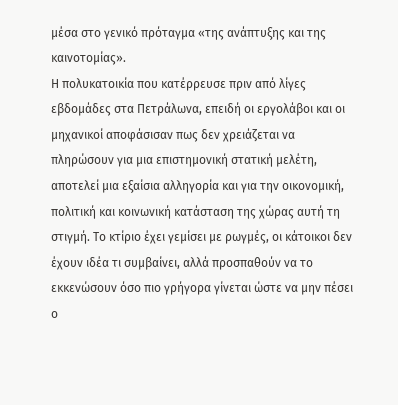μέσα στο γενικό πρόταγμα «της ανάπτυξης και της καινοτομίας».
Η πολυκατοικία που κατέρρευσε πριν από λίγες εβδομάδες στα Πετράλωνα, επειδή οι εργολάβοι και οι μηχανικοί αποφάσισαν πως δεν χρειάζεται να πληρώσουν για μια επιστημονική στατική μελέτη, αποτελεί μια εξαίσια αλληγορία και για την οικονομική, πολιτική και κοινωνική κατάσταση της χώρας αυτή τη στιγμή. Το κτίριο έχει γεμίσει με ρωγμές, οι κάτοικοι δεν έχουν ιδέα τι συμβαίνει, αλλά προσπαθούν να το εκκενώσουν όσο πιο γρήγορα γίνεται ώστε να μην πέσει ο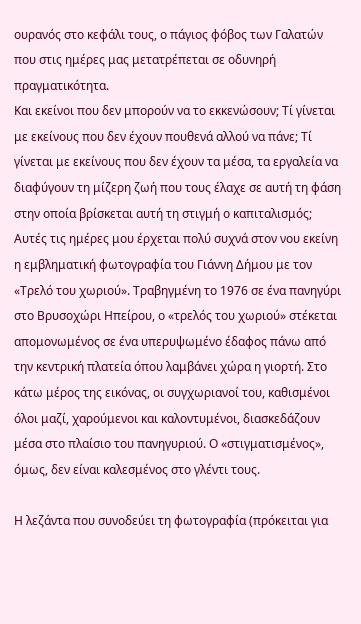ουρανός στο κεφάλι τους, ο πάγιος φόβος των Γαλατών που στις ημέρες μας μετατρέπεται σε οδυνηρή πραγματικότητα.
Και εκείνοι που δεν μπορούν να το εκκενώσουν; Τί γίνεται με εκείνους που δεν έχουν πουθενά αλλού να πάνε; Τί γίνεται με εκείνους που δεν έχουν τα μέσα, τα εργαλεία να διαφύγουν τη μίζερη ζωή που τους έλαχε σε αυτή τη φάση στην οποία βρίσκεται αυτή τη στιγμή ο καπιταλισμός;
Αυτές τις ημέρες μου έρχεται πολύ συχνά στον νου εκείνη η εμβληματική φωτογραφία του Γιάννη Δήμου με τον «Τρελό του χωριού». Τραβηγμένη το 1976 σε ένα πανηγύρι στο Βρυσοχώρι Ηπείρου, ο «τρελός του χωριού» στέκεται απομονωμένος σε ένα υπερυψωμένο έδαφος πάνω από την κεντρική πλατεία όπου λαμβάνει χώρα η γιορτή. Στο κάτω μέρος της εικόνας, οι συγχωριανοί του, καθισμένοι όλοι μαζί, χαρούμενοι και καλοντυμένοι, διασκεδάζουν μέσα στο πλαίσιο του πανηγυριού. Ο «στιγματισμένος», όμως, δεν είναι καλεσμένος στο γλέντι τους.

Η λεζάντα που συνοδεύει τη φωτογραφία (πρόκειται για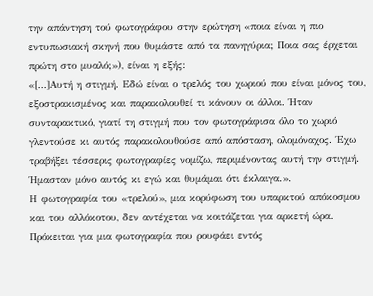την απάντηση τού φωτογράφου στην ερώτηση «ποια είναι η πιο εντυπωσιακή σκηνή που θυμάστε από τα πανηγύρια; Ποια σας έρχεται πρώτη στο μυαλό;»), είναι η εξής:
«[…]Αυτή η στιγμή. Εδώ είναι ο τρελός του χωριού που είναι μόνος του, εξοστρακισμένος και παρακολουθεί τι κάνουν οι άλλοι. Ήταν συνταρακτικό, γιατί τη στιγμή που τον φωτογράφισα όλο το χωριό γλεντούσε κι αυτός παρακολουθούσε από απόσταση, ολομόναχος. Έχω τραβήξει τέσσερις φωτογραφίες νομίζω, περιμένοντας αυτή την στιγμή. Ήμασταν μόνο αυτός κι εγώ και θυμάμαι ότι έκλαιγα.».
Η φωτογραφία του «τρελού», μια κορύφωση του υπαρκτού απόκοσμου και του αλλόκοτου, δεν αντέχεται να κοιτάζεται για αρκετή ώρα. Πρόκειται για μια φωτογραφία που ρουφάει εντός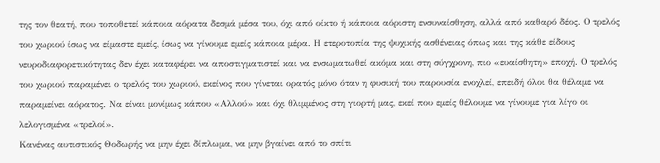της τον θεατή, που τοποθετεί κάποια αόρατα δεσμά μέσα του, όχι από οίκτο ή κάποια αόριστη ενσυναίσθηση, αλλά από καθαρό δέος. Ο τρελός του χωριού ίσως να είμαστε εμείς, ίσως να γίνουμε εμείς κάποια μέρα. Η ετεροτοπία της ψυχικής ασθένειας όπως και της κάθε είδους νευροδιαφορετικότητας δεν έχει καταφέρει να αποστιγματιστεί και να ενσωματωθεί ακόμα και στη σύγχρονη, πιο «ευαίσθητη» εποχή. Ο τρελός του χωριού παραμένει ο τρελός του χωριού, εκείνος που γίνεται ορατός μόνο όταν η φυσική του παρουσία ενοχλεί, επειδή όλοι θα θέλαμε να παραμείνει αόρατος. Να είναι μονίμως κάπου «Αλλού» και όχι θλιμμένος στη γιορτή μας, εκεί που εμείς θέλουμε να γίνουμε για λίγο οι λελογισμένα «τρελοί».
Κανένας αυτιστικός Θοδωρής να μην έχει δίπλωμα, να μην βγαίνει από το σπίτι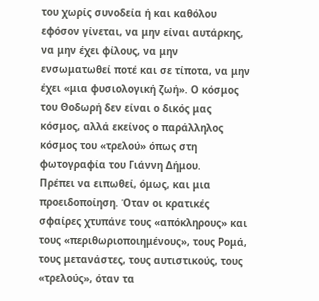του χωρίς συνοδεία ή και καθόλου εφόσον γίνεται, να μην είναι αυτάρκης, να μην έχει φίλους, να μην ενσωματωθεί ποτέ και σε τίποτα, να μην έχει «μια φυσιολογική ζωή». Ο κόσμος του Θοδωρή δεν είναι ο δικός μας κόσμος, αλλά εκείνος ο παράλληλος κόσμος του «τρελού» όπως στη φωτογραφία του Γιάννη Δήμου.
Πρέπει να ειπωθεί, όμως, και μια προειδοποίηση. Όταν οι κρατικές σφαίρες χτυπάνε τους «απόκληρους» και τους «περιθωριοποιημένους», τους Ρομά, τους μετανάστες, τους αυτιστικούς, τους «τρελούς», όταν τα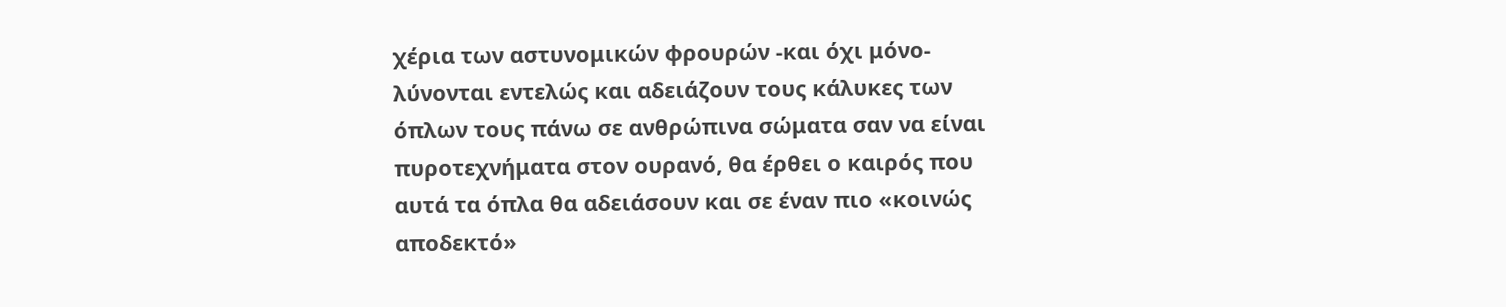χέρια των αστυνομικών φρουρών -και όχι μόνο- λύνονται εντελώς και αδειάζουν τους κάλυκες των όπλων τους πάνω σε ανθρώπινα σώματα σαν να είναι πυροτεχνήματα στον ουρανό, θα έρθει ο καιρός που αυτά τα όπλα θα αδειάσουν και σε έναν πιο «κοινώς αποδεκτό»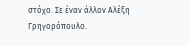στόχο. Σε έναν άλλον Αλέξη Γρηγορόπουλο.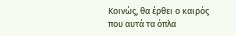Κοινώς, θα έρθει ο καιρός που αυτά τα όπλα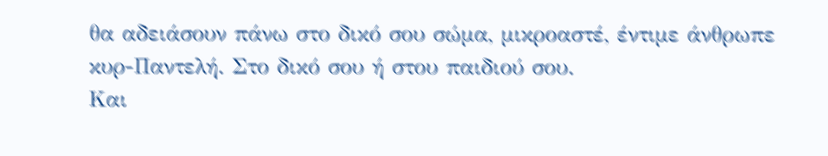θα αδειάσουν πάνω στο δικό σου σώμα, μικροαστέ, έντιμε άνθρωπε κυρ-Παντελή. Στο δικό σου ή στου παιδιού σου.
Και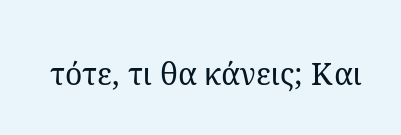τότε, τι θα κάνεις; Και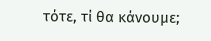τότε, τί θα κάνουμε;